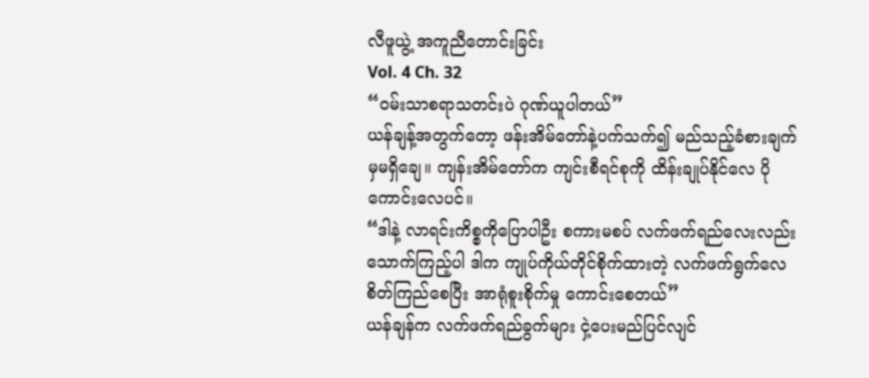လီဖူယွဲ့ အကူညီတောင်းခြင်း
Vol. 4 Ch. 32
“ဝမ်းသာစရာသတင်းပဲ ဂုဏ်ယူပါတယ်”
ယန်ချန့်အတွက်တော့ ဖန်းအိမ်တော်နဲ့ပက်သက်၍ မည်သည့်ခံစားချက်မှမရှိချေ။ ကျန်းအိမ်တော်က ကျင်းစီရင်စုကို ထိန်းချုပ်နိုင်လေ ပိုကောင်းလေပင်။
“ဒါနဲ့ လာရင်းကိစ္စကိုပြောပါဦး စကားမစပ် လက်ဖက်ရည်လေးလည်း သောက်ကြည့်ပါ ဒါက ကျုပ်ကိုယ်တိုင်စိုက်ထားတဲ့ လက်ဖက်ရွက်လေ စိတ်ကြည်စေပြီး အာရုံစူးစိုက်မှု ကောင်းစေတယ်”
ယန်ချန်က လက်ဖက်ရည်ခွက်များ ငှဲ့ပေးမည်ပြင်လျင်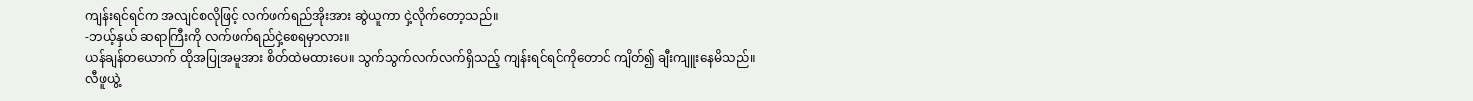ကျန်းရင်ရင်က အလျင်စလိုဖြင့် လက်ဖက်ရည်အိုးအား ဆွဲယူကာ ငှဲ့လိုက်တော့သည်။
-ဘယ့်နှယ် ဆရာကြီးကို လက်ဖက်ရည်ငှဲ့စေရမှာလား။
ယန်ချန်တယောက် ထိုအပြုအမူအား စိတ်ထဲမထားပေ။ သွက်သွက်လက်လက်ရှိသည့် ကျန်းရင်ရင်ကိုတောင် ကျိတ်၍ ချီးကျူးနေမိသည်။
လီဖူယွဲ့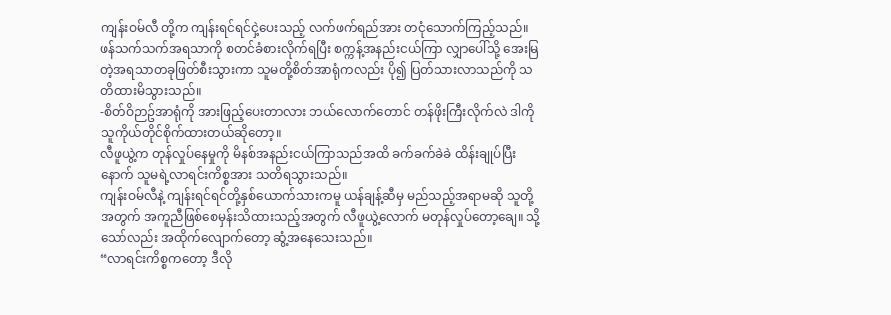ကျန်းဝမ်လီ တို့က ကျန်းရင်ရင်ငှဲ့ပေးသည့် လက်ဖက်ရည်အား တငုံသောက်ကြည့်သည်။ ဖန်သက်သက်အရသာကို စတင်ခံစားလိုက်ရပြီး စက္ကန့်အနည်းငယ်ကြာ လျှာပေါ်သို့ အေးမြတဲ့အရသာတခုဖြတ်စီးသွားကာ သူမတို့စိတ်အာရုံကလည်း ပို၍ ပြတ်သားလာသည်ကို သတိထားမိသွားသည်။
-စိတ်ဝိဉာဥ်အာရုံကို အားဖြည့်ပေးတာလား ဘယ်လောက်တောင် တန်ဖိုးကြီးလိုက်လဲ ဒါကို သူကိုယ်တိုင်စိုက်ထားတယ်ဆိုတော့။
လီဖူယွဲ့က တုန်လှုပ်နေမှုကို မိနစ်အနည်းငယ်ကြာသည်အထိ ခက်ခက်ခဲခဲ ထိန်းချုပ်ပြီးနောက် သူမရဲ့လာရင်းကိစ္စအား သတိရသွားသည်။
ကျန်းဝမ်လီနဲ့ ကျန်းရင်ရင်တို့နှစ်ယောက်သားကမူ ယန်ချန့်ဆီမှ မည်သည့်အရာမဆို သူတို့အတွက် အကူညီဖြစ်စေမှန်းသိထားသည့်အတွက် လီဖူယွဲ့လောက် မတုန်လှုပ်တော့ချေ။ သို့သော်လည်း အထိုက်လျောက်တော့ ဆွံ့အနေသေးသည်။
“လာရင်းကိစ္စကတော့ ဒီလို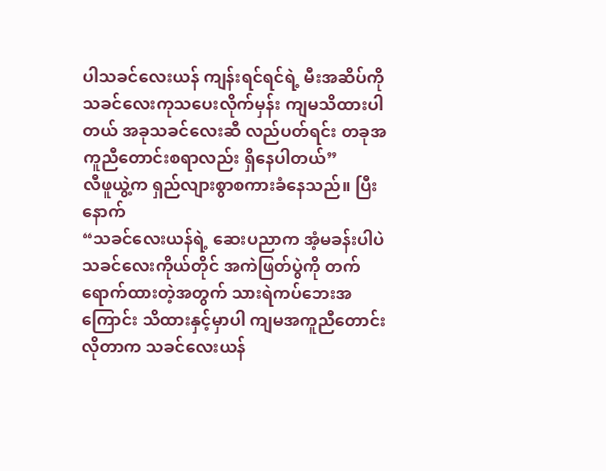ပါသခင်လေးယန် ကျန်းရင်ရင်ရဲ့ မီးအဆိပ်ကို သခင်လေးကုသပေးလိုက်မှန်း ကျမသိထားပါတယ် အခုသခင်လေးဆီ လည်ပတ်ရင်း တခုအကူညီတောင်းစရာလည်း ရှိနေပါတယ်”
လီဖူယွဲ့က ရှည်လျားစွာစကားခံနေသည်။ ပြီးနောက်
“သခင်လေးယန်ရဲ့ ဆေးပညာက အံ့မခန်းပါပဲ သခင်လေးကိုယ်တိုင် အကဲဖြတ်ပွဲကို တက်ရောက်ထားတဲ့အတွက် သားရဲကပ်ဘေးအကြောင်း သိထားနှင့်မှာပါ ကျမအကူညီတောင်းလိုတာက သခင်လေးယန်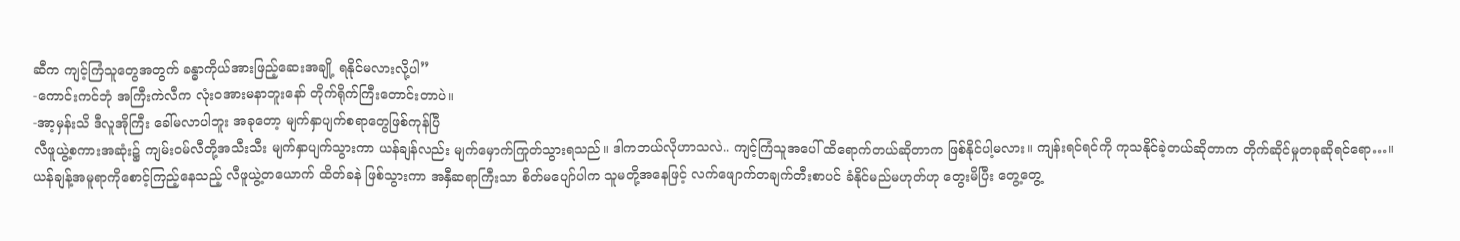ဆီက ကျင့်ကြံသူတွေအတွက် ခန္ဓာကိုယ်အားဖြည့်ဆေးအချို့ ရနိုင်မလားလို့ပါ”
-ကောင်းကင်ဘုံ အကြီးကဲလီက လုံးဝအားမနာဘူးနော် တိုက်ရိုက်ကြီးတောင်းတာပဲ။
-အာ့မှန်းသိ ဒီလူအိုကြီး ခေါ်မလာပါဘူး အခုတော့ မျက်နှာပျက်စရာတွေဖြစ်ကုန်ပြီ
လီဖူယွဲ့စကားအဆုံး၌ ကျမ်းဝမ်လီတို့အသီးသီး မျက်နှာပျက်သွားကာ ယန်ချန်လည်း မျက်မှောက်ကြုတ်သွားရသည်။ ဒါကဘယ်လိုဟာသလဲ.. ကျင့်ကြံသူအပေါ် ထိရောက်တယ်ဆိုတာက ဖြစ်နိုင်ပါ့မလား။ ကျန်းရင်ရင်ကို ကုသနိုင်ခဲ့တယ်ဆိုတာက တိုက်ဆိုင်မှုတခုဆိုရင်ရော…။
ယန်ချန့်အမူရာကိုစောင့်ကြည့်နေသည့် လီဖူယွဲ့တယောက် ထိတ်ခနဲ ဖြစ်သွားကာ အနှီဆရာကြီးသာ စိတ်မပျော်ပါက သူမတို့အနေဖြင့် လက်ဖျောက်တချက်တီးစာပင် ခံနိုင်မည်မဟုတ်ဟု တွေးမိပြီး တွေ့တွေ့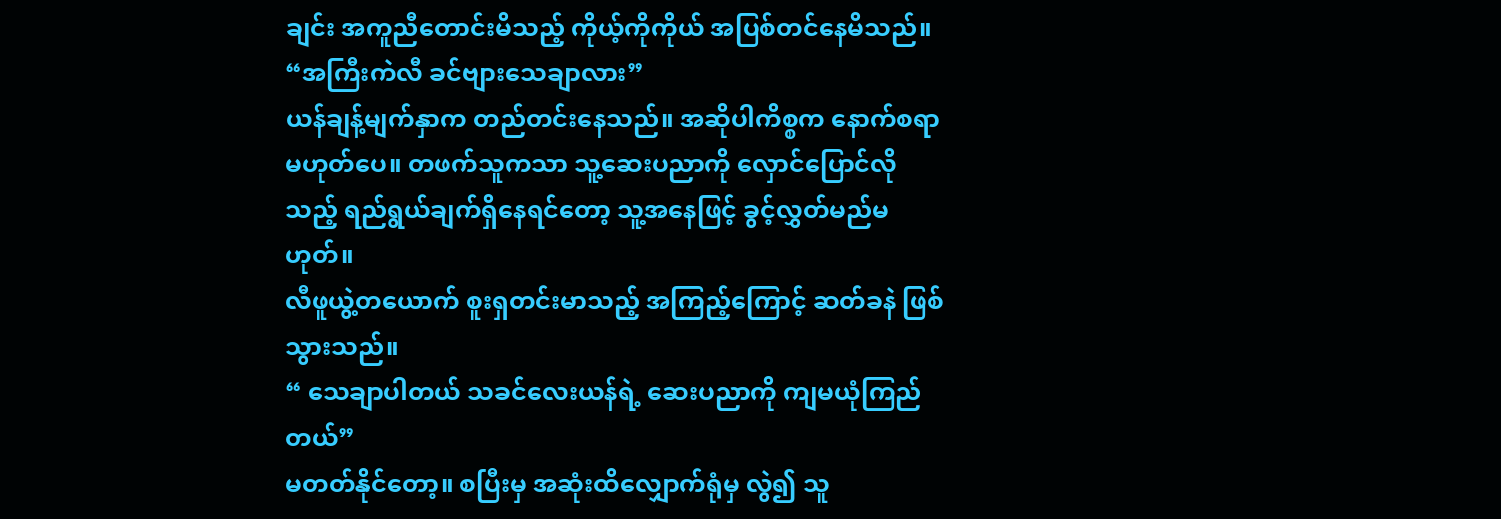ချင်း အကူညီတောင်းမိသည့် ကိုယ့်ကိုကိုယ် အပြစ်တင်နေမိသည်။
“အကြီးကဲလီ ခင်ဗျားသေချာလား”
ယန်ချန့်မျက်နှာက တည်တင်းနေသည်။ အဆိုပါကိစ္စက နောက်စရာမဟုတ်ပေ။ တဖက်သူကသာ သူ့ဆေးပညာကို လှောင်ပြောင်လိုသည့် ရည်ရွယ်ချက်ရှိနေရင်တော့ သူ့အနေဖြင့် ခွင့်လွှတ်မည်မဟုတ်။
လီဖူယွဲ့တယောက် စူးရှတင်းမာသည့် အကြည့်ကြောင့် ဆတ်ခနဲ ဖြစ်သွားသည်။
“ သေချာပါတယ် သခင်လေးယန်ရဲ့ ဆေးပညာကို ကျမယုံကြည်တယ်”
မတတ်နိုင်တော့။ စပြီးမှ အဆုံးထိလျှောက်ရုံမှ လွဲ၍ သူ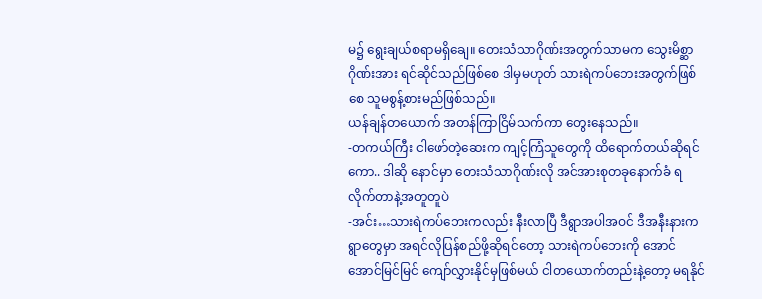မ၌ ရွေးချယ်စရာမရှိချေ။ တေးသံသာဂိုဏ်းအတွက်သာမက သွေးမိစ္ဆာဂိုဏ်းအား ရင်ဆိုင်သည်ဖြစ်စေ ဒါမှမဟုတ် သားရဲကပ်ဘေးအတွက်ဖြစ်စေ သူမစွန့်စားမည်ဖြစ်သည်။
ယန်ချန်တယောက် အတန်ကြာငြိမ်သက်ကာ တွေးနေသည်။
-တကယ်ကြီး ငါဖော်တဲ့ဆေးက ကျင့်ကြံသူတွေကို ထိရောက်တယ်ဆိုရင်ကော.. ဒါဆို နောင်မှာ တေးသံသာဂိုဏ်းလို အင်အားစုတခုနောက်ခံ ရလိုက်တာနဲ့အတူတူပဲ
-အင်း…သားရဲကပ်ဘေးကလည်း နီးလာပြီ ဒီရွာအပါအဝင် ဒီအနီးနားကရွာတွေမှာ အရင်လိုပြန်စည်ဖို့ဆိုရင်တော့ သားရဲကပ်ဘေးကို အောင်အောင်မြင်မြင် ကျော်လွှားနိုင်မှဖြစ်မယ် ငါတယောက်တည်းနဲ့တော့ မရနိုင်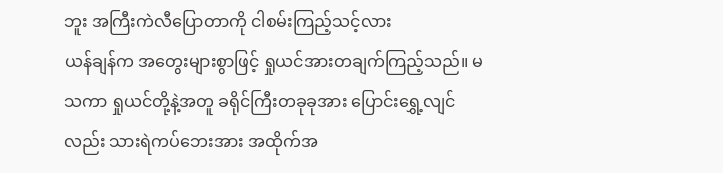ဘူး အကြီးကဲလီပြောတာကို ငါစမ်းကြည့်သင့်လား
ယန်ချန်က အတွေးများစွာဖြင့် ရှုယင်အားတချက်ကြည့်သည်။ မသကာ ရှုယင်တို့နဲ့အတူ ခရိုင်ကြီးတခုခုအား ပြောင်းရွှေ့လျင်လည်း သားရဲကပ်ဘေးအား အထိုက်အ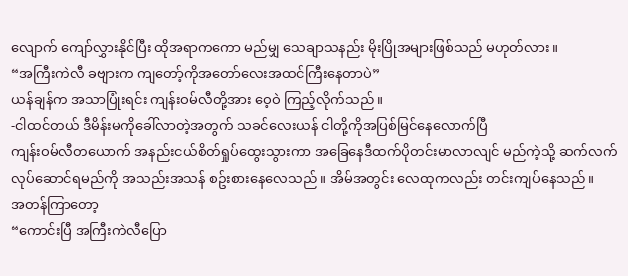လျောက် ကျော်လွှားနိုင်ပြီး ထိုအရာကကော မည်မျှ သေချာသနည်း မိုးပြိုအများဖြစ်သည် မဟုတ်လား။
“အကြီးကဲလီ ခဗျားက ကျတော့်ကိုအတော်လေးအထင်ကြီးနေတာပဲ”
ယန်ချန်က အသာပြုံးရင်း ကျန်းဝမ်လီတို့အား ဝေ့ဝဲ ကြည့်လိုက်သည်။
-ငါထင်တယ် ဒီမိန်းမကိုခေါ်လာတဲ့အတွက် သခင်လေးယန် ငါတို့ကိုအပြစ်မြင်နေလောက်ပြီ
ကျန်းဝမ်လီတယောက် အနည်းငယ်စိတ်ရှုပ်ထွေးသွားကာ အခြေနေဒီထက်ပိုတင်းမာလာလျင် မည်ကဲ့သို့ ဆက်လက်လုပ်ဆောင်ရမည်ကို အသည်းအသန် စဥ်းစားနေလေသည်။ အိမ်အတွင်း လေထုကလည်း တင်းကျပ်နေသည်။
အတန်ကြာတော့
“ကောင်းပြီ အကြီးကဲလီပြော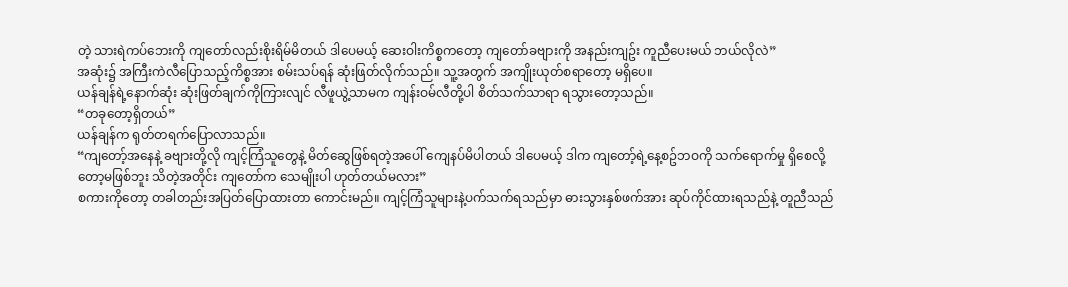တဲ့ သားရဲကပ်ဘေးကို ကျတော်လည်းစိုးရိမ်မိတယ် ဒါပေမယ့် ဆေးဝါးကိစ္စကတော့ ကျတော်ခဗျားကို အနည်းကျဥ်း ကူညီပေးမယ် ဘယ်လိုလဲ”
အဆုံး၌ အကြီးကဲလီပြောသည့်ကိစ္စအား စမ်းသပ်ရန် ဆုံးဖြတ်လိုက်သည်။ သူ့အတွက် အကျိုးယုတ်စရာတော့ မရှိပေ။
ယန်ချန်ရဲ့နောက်ဆုံး ဆုံးဖြတ်ချက်ကိုကြားလျင် လီဖူယွဲ့သာမက ကျန်းဝမ်လီတို့ပါ စိတ်သက်သာရာ ရသွားတော့သည်။
“တခုတော့ရှိတယ်”
ယန်ချန်က ရုတ်တရက်ပြောလာသည်။
“ကျတော့်အနေနဲ့ ခဗျားတို့လို ကျင့်ကြံသူတွေနဲ့ မိတ်ဆွေဖြစ်ရတဲ့အပေါ် ကျေနပ်မိပါတယ် ဒါပေမယ့် ဒါက ကျတော့်ရဲ့နေ့စဥ်ဘဝကို သက်ရောက်မှု ရှိစေလို့တော့မဖြစ်ဘူး သိတဲ့အတိုင်း ကျတော်က သေမျိုးပါ ဟုတ်တယ်မလား”
စကားကိုတော့ တခါတည်းအပြတ်ပြောထားတာ ကောင်းမည်။ ကျင့်ကြံသူများနဲ့ပက်သက်ရသည်မှာ ဓားသွားနှစ်ဖက်အား ဆုပ်ကိုင်ထားရသည်နဲ့ တူညီသည်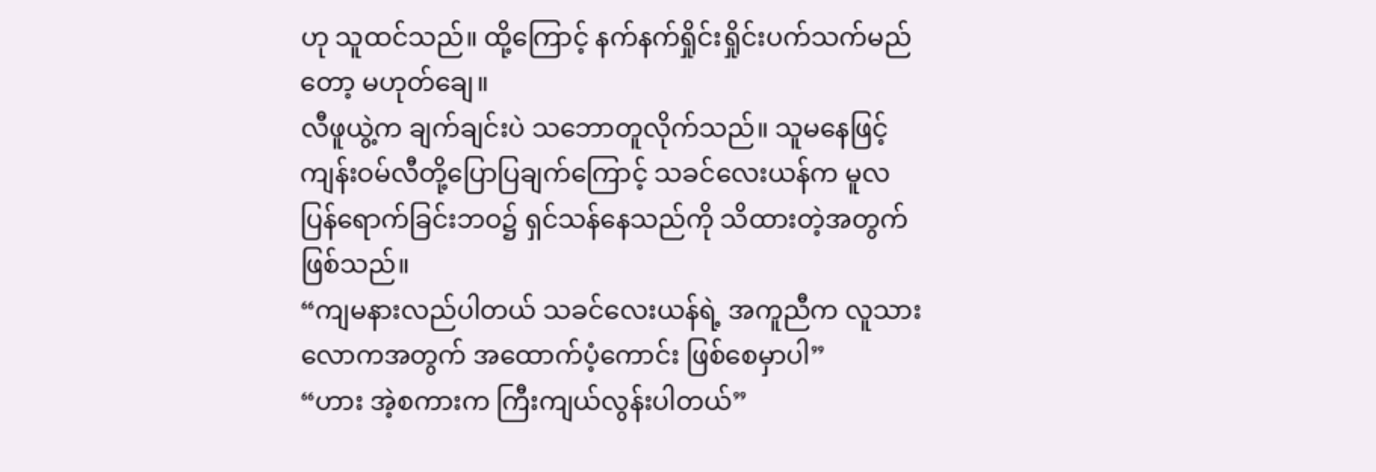ဟု သူထင်သည်။ ထို့ကြောင့် နက်နက်ရှိုင်းရှိုင်းပက်သက်မည်တော့ မဟုတ်ချေ။
လီဖူယွဲ့က ချက်ချင်းပဲ သဘောတူလိုက်သည်။ သူမနေဖြင့် ကျန်းဝမ်လီတို့ပြောပြချက်ကြောင့် သခင်လေးယန်က မူလပြန်ရောက်ခြင်းဘဝ၌ ရှင်သန်နေသည်ကို သိထားတဲ့အတွက် ဖြစ်သည်။
“ကျမနားလည်ပါတယ် သခင်လေးယန်ရဲ့ အကူညီက လူသားလောကအတွက် အထောက်ပံ့ကောင်း ဖြစ်စေမှာပါ”
“ဟား အဲ့စကားက ကြီးကျယ်လွန်းပါတယ်”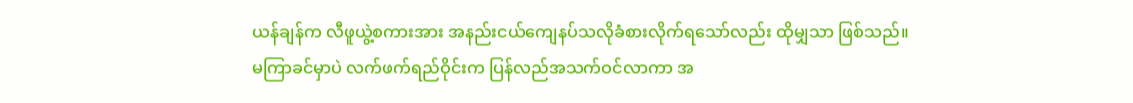ယန်ချန်က လီဖူယွဲ့စကားအား အနည်းငယ်ကျေနပ်သလိုခံစားလိုက်ရသော်လည်း ထိုမျှသာ ဖြစ်သည်။
မကြာခင်မှာပဲ လက်ဖက်ရည်ဝိုင်းက ပြန်လည်အသက်ဝင်လာကာ အ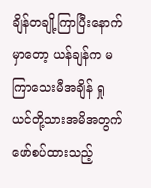ချိန်တချို့ကြာပြီးနောက်မှာတော့ ယန်ချန်က မကြာသေးမီအချိန် ရှုယင်တို့သားအမိအတွက် ဖော်စပ်ထားသည့်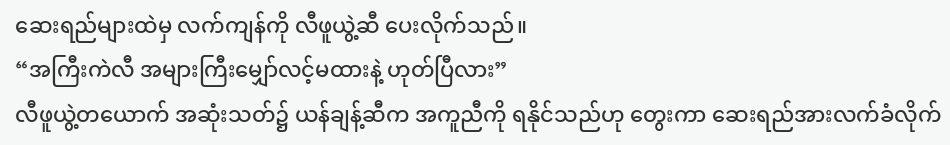ဆေးရည်များထဲမှ လက်ကျန်ကို လီဖူယွဲ့ဆီ ပေးလိုက်သည်။
“အကြီးကဲလီ အများကြီးမျှော်လင့်မထားနဲ့ ဟုတ်ပြီလား”
လီဖူယွဲ့တယောက် အဆုံးသတ်၌ ယန်ချန့်ဆီက အကူညီကို ရနိုင်သည်ဟု တွေးကာ ဆေးရည်အားလက်ခံလိုက်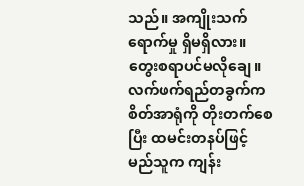သည်။ အကျိုးသက်ရောက်မှု ရှိမရှိလား။ တွေးစရာပင်မလိုချေ။ လက်ဖက်ရည်တခွက်က စိတ်အာရုံကို တိုးတက်စေပြီး ထမင်းတနပ်ဖြင့် မည်သူက ကျန်း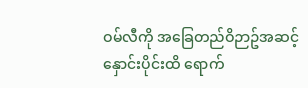ဝမ်လီကို အခြေတည်ဝိဉာဥ်အဆင့်နှောင်းပိုင်းထိ ရောက်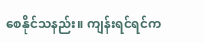စေနိုင်သနည်း။ ကျန်းရင်ရင်က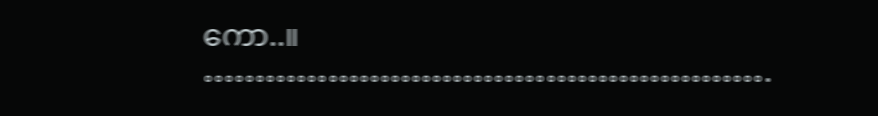ကော..။
……………………………………………….